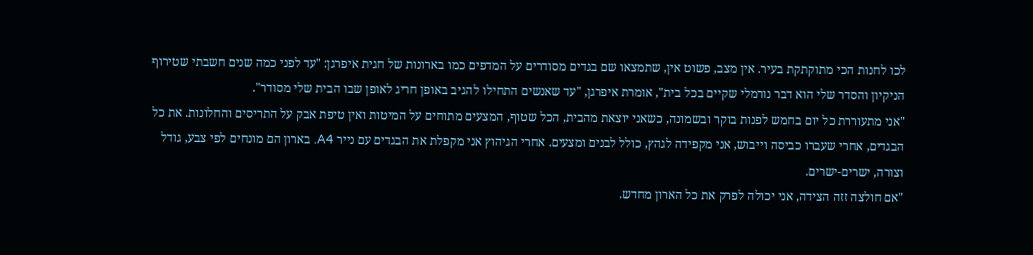לכו לחנות הכי מתוקתקת בעיר. אין מצב, פשוט אין, שתמצאו שם בגדים מסודרים על המדפים כמו בארונות של חגית איפרגן: "עד לפני כמה שנים חשבתי שטירוף הניקיון והסדר שלי הוא דבר נורמלי שקיים בכל בית", אומרת איפרגן, "עד שאנשים התחילו להגיב באופן חריג לאופן שבו הבית שלי מסודר".
"אני מתעוררת כל יום בחמש לפנות בוקר ובשמונה, כשאני יוצאת מהבית, הכל שטוף, המצעים מתוחים על המיטות ואין טיפת אבק על התריסים והחלונות. את כל הבגדים, אחרי שעברו כביסה וייבוש, אני מקפידה לגהץ, כולל לבנים ומצעים. אחרי הגיהוץ אני מקפלת את הבגדים עם נייר A4. בארון הם מונחים לפי צבע, גודל וצורה, ישרים-ישרים.
"אם חולצה זזה הצידה, אני יכולה לפרק את כל הארון מחדש.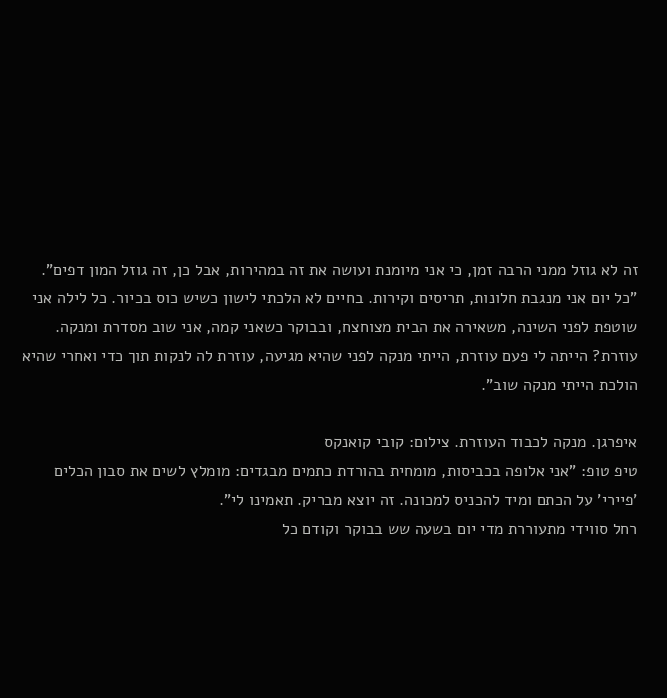זה לא גוזל ממני הרבה זמן, כי אני מיומנת ועושה את זה במהירות, אבל כן, זה גוזל המון דפים".
"כל יום אני מנגבת חלונות, תריסים וקירות. בחיים לא הלכתי לישון כשיש כוס בכיור. כל לילה אני שוטפת לפני השינה, משאירה את הבית מצוחצח, ובבוקר כשאני קמה, אני שוב מסדרת ומנקה. עוזרת? הייתה לי פעם עוזרת, הייתי מנקה לפני שהיא מגיעה, עוזרת לה לנקות תוך כדי ואחרי שהיא הולכת הייתי מנקה שוב".

איפרגן. מנקה לכבוד העוזרת. צילום: קובי קואנקס
טיפ טופ: "אני אלופה בכביסות, מומחית בהורדת כתמים מבגדים: מומלץ לשים את סבון הכלים 'פיירי' על הכתם ומיד להכניס למכונה. זה יוצא מבריק. תאמינו לי".
רחל סווידי מתעוררת מדי יום בשעה שש בבוקר וקודם כל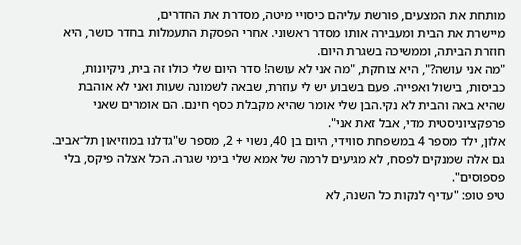מותחת את המצעים, פורשת עליהם כיסויי מיטה, מסדרת את החדרים,
מיישרת את הבית ומעבירה אותו מסדר ראשוני. אחרי הפסקת התעמלות בחדר כושר, היא חוזרת הביתה, וממשיכה בשגרת היום.
"מה אני עושה?", היא צוחקת, "מה אני לא עושה! סדר היום שלי כולו זה בית, ניקיונות, כביסות, בישול ואפייה. פעם בשבוע יש לי עוזרת, שבאה לשמונה שעות ואני לא אוהבת שהיא באה והבית לא נקי.הבן שלי אומר שהיא מקבלת כסף חינם. הם אומרים שאני פרפקציוניסטית מדי, אבל זאת אני".
אלון, ילד מספר 4 במשפחת סווידי, היום בן 40, נשוי + 2, מספר ש"גדלנו במוזיאון תל־אביב. גם אלה שמנקים לפסח, לא מגיעים לרמה של אמא שלי בימי שגרה. הכל אצלה פיקס, בלי פספוסים".
טיפ טופ: "עדיף לנקות כל השנה, לא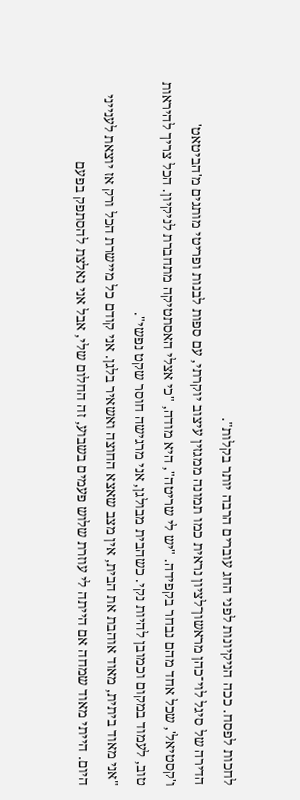לחכות לפסח. ככה הניקיונות לפני החג עוברים הרבה יותר בקלות".
הדירה של סיגל לוי־כהן מראשון־לציון נראית כמו תמונה ממגזין עיצוב יוקרתי, עם ספות לבנות ופריטי מותגים מ'הביטאט' ו'קסטיאל', שכל אחד מהם נבחר בקפידה. "יש לי שריטה", היא מודה, "כי אצלי האסתטיקה מתחברת לניקיון. הכל צריך להיראות טוב, לעמוד במקום וכמובן להיות נקי. כשהבית מבולגן, אני מרגישה חוסר שקט נפשי".
"אני מאוד ביתית, מאוד אוהבת את הבית, אין מצב שאצא החוצה ואשאיר בלגן. אני קודם כל מיישרת הכל ורק אז יוצאת לענייני היום. הייתי מאוד שמחה אם הייתה לי עוזרת שלוש פעמים בשבוע, זה החלום שלי, אבל אני נאלצת להסתפק בפעם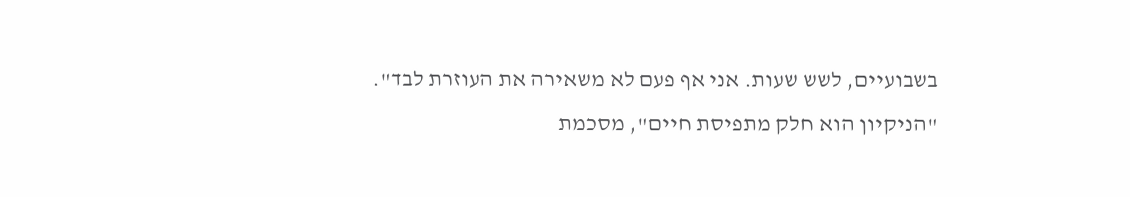בשבועיים, לשש שעות. אני אף פעם לא משאירה את העוזרת לבד".
"הניקיון הוא חלק מתפיסת חיים", מסכמת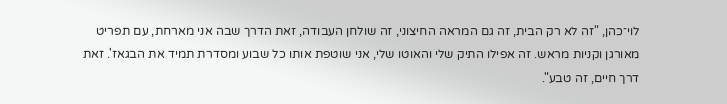לוי־כהן, "זה לא רק הבית, זה גם המראה החיצוני, זה שולחן העבודה, זאת הדרך שבה אני מארחת, עם תפריט מאורגן וקניות מראש. זה אפילו התיק שלי והאוטו שלי, אני שוטפת אותו כל שבוע ומסדרת תמיד את הבגאז'. זאת דרך חיים, זה טבע".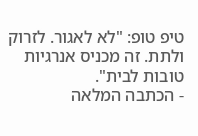טיפ טופ: "לא לאגור. לזרוק ולתת. זה מכניס אנרגיות טובות לבית".
- הכתבה המלאה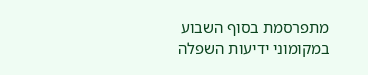מתפרסמת בסוף השבוע במקומוני ידיעות השפלה